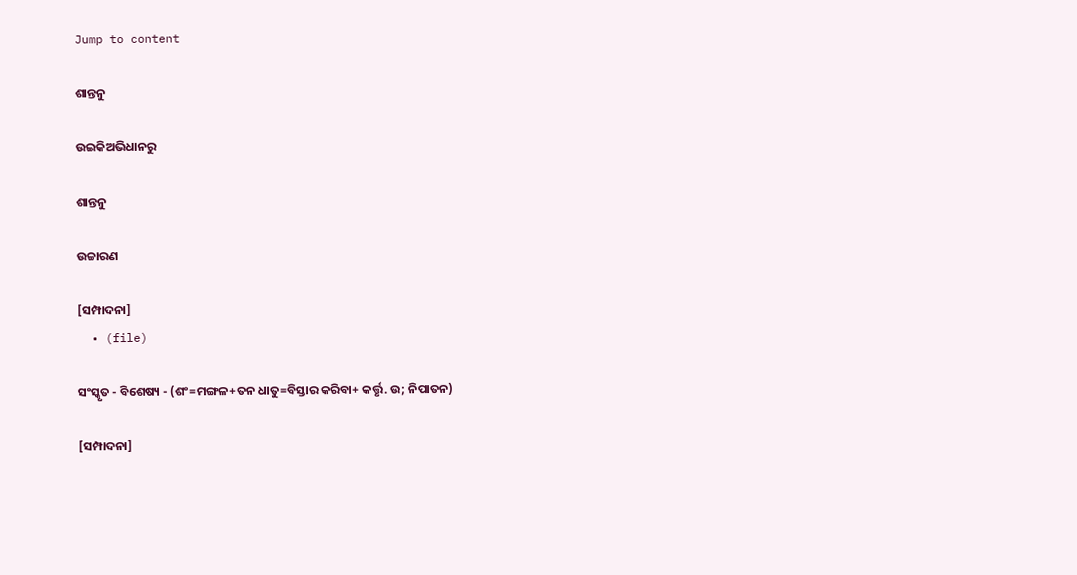Jump to content

ଶାନ୍ତନୁ

ଉଇକିଅଭିଧାନ‌ରୁ

ଶାନ୍ତନୁ

ଉଚ୍ଚାରଣ

[ସମ୍ପାଦନା]
  • (file)

ସଂସ୍କୃତ - ବିଶେଷ୍ୟ - (ଶଂ=ମଙ୍ଗଳ+ତନ ଧାତୁ=ବିସ୍ତାର କରିବା+ କର୍ତ୍ତୃ. ଉ; ନିପାତନ)

[ସମ୍ପାଦନା]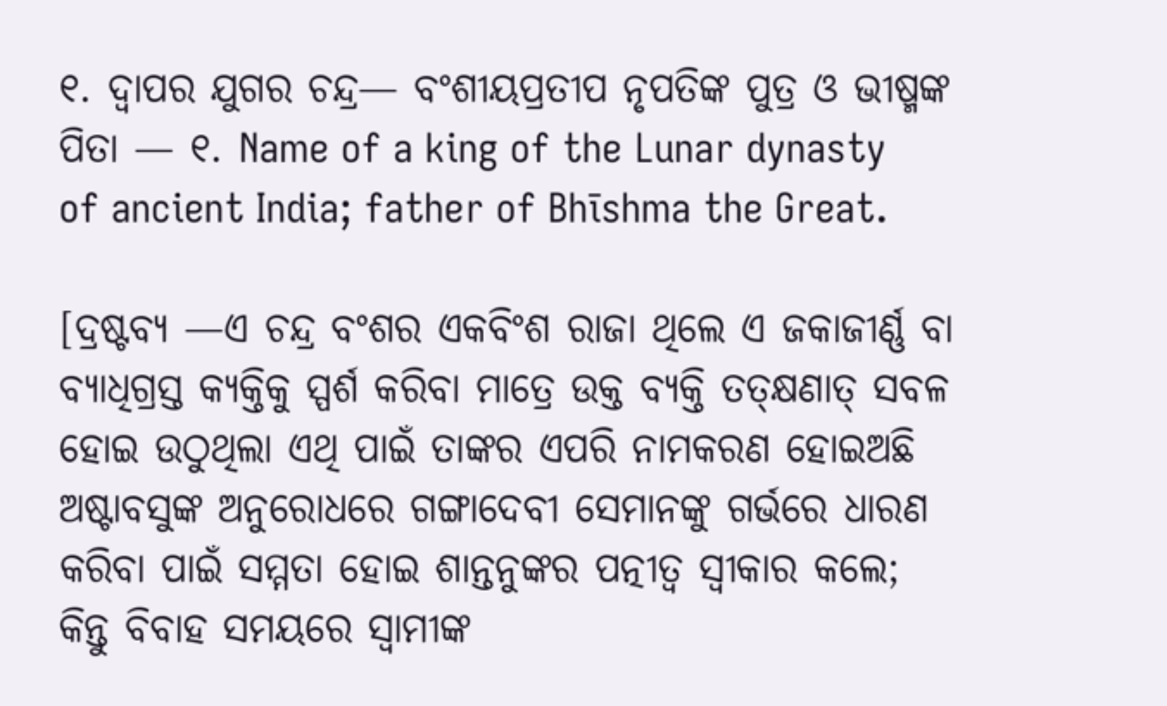୧. ଦ୍ୱାପର ଯୁଗର ଚନ୍ଦ୍ର— ବଂଶୀୟପ୍ରତୀପ ନୃପତିଙ୍କ ପୁତ୍ର ଓ ଭୀଷ୍ମଙ୍କ ପିତା — ୧. Name of a king of the Lunar dynasty of ancient India; father of Bhīshma the Great.

[ଦ୍ରଷ୍ଟବ୍ୟ —ଏ ଚନ୍ଦ୍ର ବଂଶର ଏକବିଂଶ ରାଜା ଥିଲେ ଏ ଜକାଜୀର୍ଣ୍ଣ ବା ବ୍ୟାଧିଗ୍ରସ୍ତ କ୍ୟକ୍ତିକୁ ସ୍ପର୍ଶ କରିବା ମାତ୍ରେ ଉକ୍ତ ବ୍ୟକ୍ତି ତତ୍କ୍ଷଣାତ୍ ସବଳ ହୋଇ ଉଠୁଥିଲା ଏଥି ପାଇଁ ତାଙ୍କର ଏପରି ନାମକରଣ ହୋଇଅଛି ଅଷ୍ଟାବସୁଙ୍କ ଅନୁରୋଧରେ ଗଙ୍ଗାଦେବୀ ସେମାନଙ୍କୁ ଗର୍ଭରେ ଧାରଣ କରିବା ପାଇଁ ସମ୍ମତା ହୋଇ ଶାନ୍ତନୁଙ୍କର ପତ୍ନୀତ୍ୱ ସ୍ୱୀକାର କଲେ; କିନ୍ତୁ ବିବାହ ସମୟରେ ସ୍ୱାମୀଙ୍କ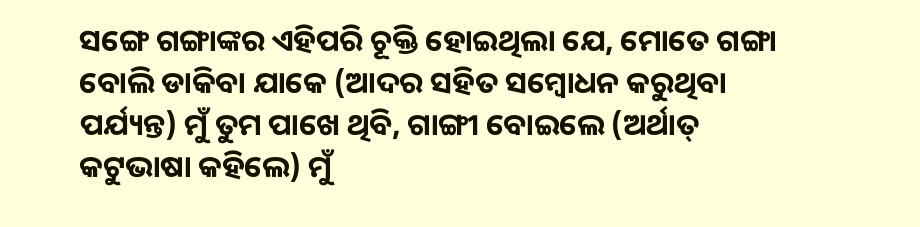ସଙ୍ଗେ ଗଙ୍ଗାଙ୍କର ଏହିପରି ଚୂକ୍ତି ହୋଇଥିଲା ଯେ, ମୋତେ ଗଙ୍ଗା ବୋଲି ଡାକିବା ଯାକେ (ଆଦର ସହିତ ସମ୍ୱୋଧନ କରୁଥିବା ପର୍ଯ୍ୟନ୍ତ) ମୁଁ ତୁମ ପାଖେ ଥିବି, ଗାଙ୍ଗୀ ବୋଇଲେ (ଅର୍ଥାତ୍ କଟୁଭାଷା କହିଲେ) ମୁଁ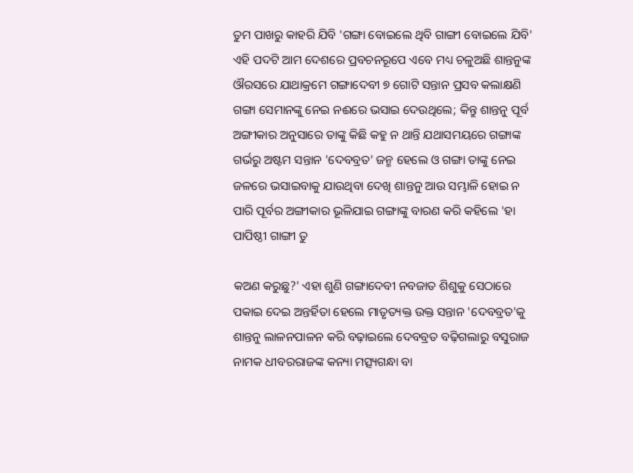ତୁମ ପାଖରୁ କାହରି ଯିବି 'ଗଙ୍ଗା ବୋଇଲେ ଥିବି ଗାଙ୍ଗୀ ବୋଇଲେ ଯିବି' ଏହି ପଦଟି ଆମ ଦେଶରେ ପ୍ରବଚନରୂପେ ଏବେ ମଧ୍ୟ ଚଳୁଅଛି ଶାନ୍ତନୁଙ୍କ ଔରସରେ ଯାଥାକ୍ରମେ ଗଙ୍ଗାଦେବୀ ୭ ଗୋଟି ସନ୍ତାନ ପ୍ରସବ କଲାକ୍ଷଣି ଗଙ୍ଗା ସେମାନଙ୍କୁ ନେଇ ନଈରେ ଭସାଇ ଦେଉଥିଲେ; କିନ୍ତୁ ଶାନ୍ତନୁ ପୂର୍ବ ଅଙ୍ଗୀକାର ଅନୁସାରେ ତାଙ୍କୁ କିଛି କହୁ ନ ଥାନ୍ତି ଯଥାସମୟରେ ଗଙ୍ଗାଙ୍କ ଗର୍ଭରୁ ଅଷ୍ଟମ ସନ୍ତାନ 'ଦେବବ୍ରତ' ଜନ୍ମ ହେଲେ ଓ ଗଙ୍ଗା ତାଙ୍କୁ ନେଇ ଜଳରେ ଭସାଇବାକୁ ଯାଉଥିବା ଦେଖି ଶାନ୍ତନୁ ଆଉ ସମ୍ଭାଳି ହୋଇ ନ ପାରି ପୂର୍ବର ଅଙ୍ଗୀକାର ଭୂଳିଯାଇ ଗଙ୍ଗାଙ୍କୁ ବାରଣ କରି କହିଲେ 'ହା ପାପିଷ୍ଠୀ ଗାଙ୍ଗୀ ତୁ

କଅଣ କରୁଛୁ?' ଏହା ଶୁଣି ଗଙ୍ଗାଦେବୀ ନବଜାତ ଶିଶୁକୁ ସେଠାରେ ପକାଇ ଦେଇ ଅନ୍ତର୍ହିତା ହେଲେ ମାତୃତ୍ୟକ୍ତ ଉକ୍ତ ସନ୍ତାନ 'ଦେବବ୍ରତ'କୁ ଶାନ୍ତନୁ ଲାଳନପାଳନ କରି ବଢ଼ାଇଲେ ଦେବବ୍ରତ ବଢ଼ିଗଲାରୁ ବସୁରାଜ ନାମକ ଧୀବରରାଜଙ୍କ କନ୍ୟା ମତ୍ସ୍ୟଗନ୍ଧା ବା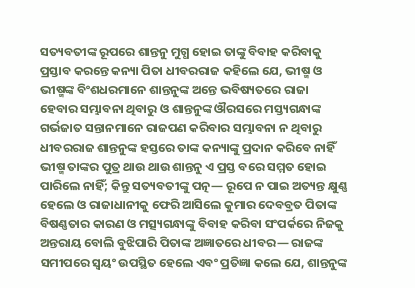ସତ୍ୟବତୀଙ୍କ ରୂପରେ ଶାନ୍ତନୁ ମୁଗ୍ଧ ହୋଇ ତାଙ୍କୁ ବିବାହ କରିବାକୁ ପ୍ରସ୍ତାବ କରନ୍ତେ କନ୍ୟା ପିତା ଧୀବରରାଜ କହିଲେ ଯେ, ଭୀଷ୍ମ ଓ ଭୀଷ୍ମଙ୍କ ବିଂଶଧରମାନେ ଶାନ୍ତନୁଙ୍କ ଅନ୍ତେ ଭବିଷ୍ୟତରେ ରାଜା ହେବାର ସମ୍ଭାବନା ଥିବାରୁ ଓ ଶାନ୍ତନୁଙ୍କ ଔରସରେ ମସ୍ତ୍ୟଗନ୍ଧାଙ୍କ ଗର୍ଭଜାତ ସନ୍ତାନମାନେ ରାଜପଣ କରିବାର ସମ୍ଭାବନା ନ ଥିବାରୁ ଧୀବରରାଜ ଶାନ୍ତନୁଙ୍କ ହସ୍ତରେ ତାଙ୍କ କନ୍ୟାଙ୍କୁ ପ୍ରଦାନ କରିବେ ନାହିଁ ଭୀଷ୍ମ ତାଙ୍କର ପୁତ୍ର ଥାଉ ଥାଉ ଶାନ୍ତନୁ ଏ ପ୍ରସ୍ତ ବରେ ସମ୍ମତ ହୋଇ ପାରିଲେ ନାହିଁ; କିନ୍ତୁ ସତ୍ୟବତୀଙ୍କୁ ପତ୍ନ— ରୂପେ ନ ପାଇ ଅତ୍ୟନ୍ତ କ୍ଷୁଣ୍ଣ ହେଲେ ଓ ରାଜାଧାନୀକୁ ଫେରି ଆସିଲେ କୁମାର ଦେବବ୍ରତ ପିତାଙ୍କ ବିଷଣ୍ଣତାର କାରଣ ଓ ମତ୍ସ୍ୟଗନ୍ଧାଙ୍କୁ ବିବାହ କରିବା ସଂପର୍କରେ ନିଜକୁ ଅନ୍ତରାୟ ବୋଲି ବୁଝିପାରି ପିତାଙ୍କ ଅଜ୍ଞାତରେ ଧୀବର— ରାଜଙ୍କ ସମୀପରେ ସ୍ୱୟଂ ଉପସ୍ଥିତ ହେଲେ ଏବଂ ପ୍ରତିଜ୍ଞା କଲେ ଯେ, ଶାନ୍ତନୁଙ୍କ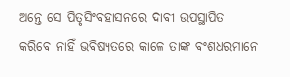ଅନ୍ତେ ସେ ପିତୃସିଂବହାସନରେ ଦାବୀ ଉପସ୍ଥାପିତ କରିବେ ନାହିଁ ଭବିଷ୍ୟତରେ କାଳେ ତାଙ୍କ ବଂଶଧରମାନେ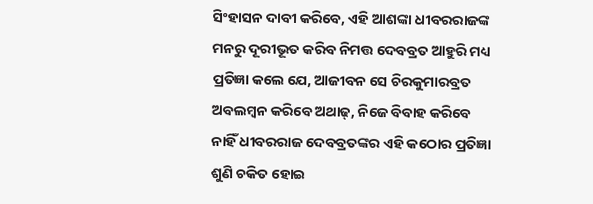ସିଂହାସନ ଦାବୀ କରିବେ, ଏହି ଆଶଙ୍କା ଧୀବରରାଜଙ୍କ ମନରୁ ଦୂରୀଭୂତ କରିବ ନିମତ୍ତ ଦେବବ୍ରତ ଆହୁରି ମଧ୍ୟ ପ୍ରତିଜ୍ଞା କଲେ ଯେ, ଆଜୀବନ ସେ ଚିରକୁମାରବ୍ରତ ଅବଲମ୍ୱନ କରିବେ ଅଥାଢ୍, ନିଜେ ବିବାହ କରିବେ ନାହିଁ ଧୀବରରାଜ ଦେବବ୍ରତଙ୍କର ଏହି କଠୋର ପ୍ରତିଜ୍ଞା ଶୁଣି ଚକିତ ହୋଇ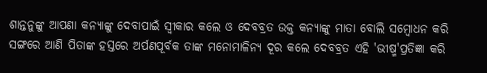ଶାନ୍ତନୁଙ୍କୁ ଆପଣା କନ୍ୟାଙ୍କୁ ଦେବାପାଇଁ ସ୍ୱୀକାର କଲେ ଓ ଦେବବ୍ରତ ଉକ୍ତ କନ୍ୟାଙ୍କୁ ମାତା ବୋଲି ସମ୍ୱୋଧନ କରି ସଙ୍ଗରେ ଆଣି ପିତାଙ୍କ ହସ୍ତରେ ଅର୍ପଣପୂର୍ବକ ତାଙ୍କ ମନୋମାଳିନ୍ୟ ଦୂର କଲେ ଦେବବ୍ରତ ଏହି 'ଭୀଷ୍ମ'ପ୍ରତିଜ୍ଞା କରି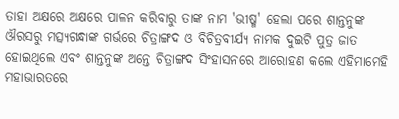ତାହା ଅକ୍ଷରେ ଅକ୍ଷରେ ପାଳନ କରିବାରୁ ତାଙ୍କ ନାମ 'ଭୀଷ୍ମ' ହେଲା ପରେ ଶାନ୍ତନୁଙ୍କ ଔରସରୁ ମତ୍ସ୍ୟଗନ୍ଧାଙ୍କ ଗର୍ଭରେ ଚିତ୍ରାଙ୍ଗଦ ଓ ବିଚିତ୍ରବୀର୍ଯ୍ୟ ନାମକ ଦୁଇଟି ପୁତ୍ର ଜାତ ହୋଇଥିଲେ ଏବଂ ଶାନ୍ତନୁଙ୍କ ଅନ୍ତେ ଚିତ୍ରାଙ୍ଗଦ ସିଂହାସନରେ ଆରୋହଣ କଲେ ଏହିମାମେହି ମହାଭାରତରେ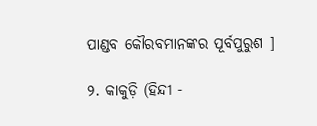ପାଣ୍ଡବ କୌରବମାନଙ୍କର ପୂର୍ବପୁରୁଶ ]

୨. କାକୁଡ଼ି (ହିନ୍ଦୀ -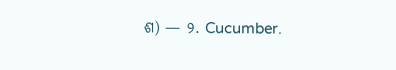ଶ) — ୨. Cucumber.